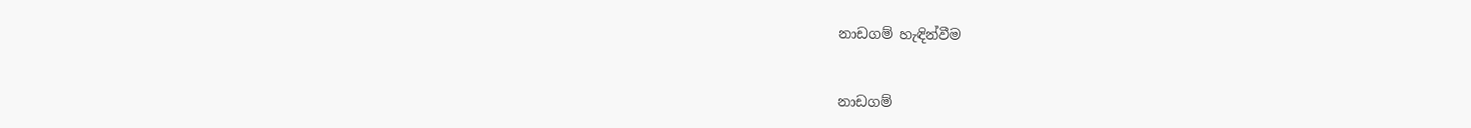නාඩගම් හැඳින්වීම


නාඩගම්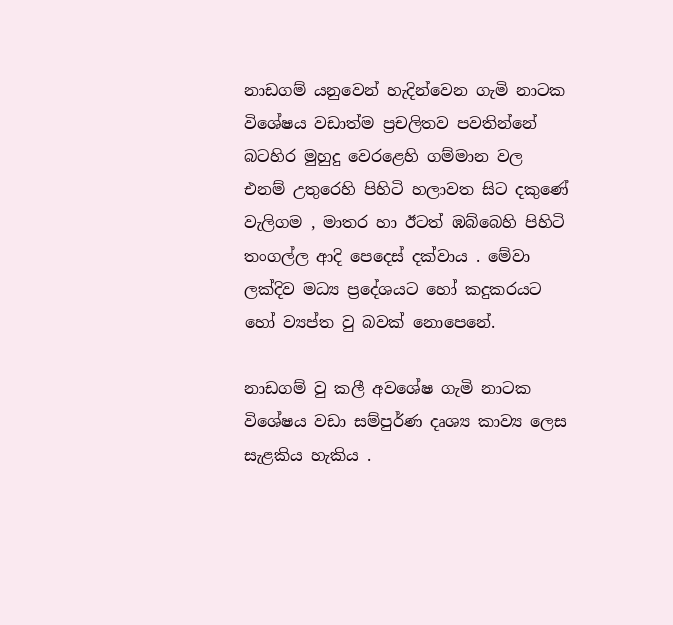නාඩගම් යනු‍වෙන් හැදින්වෙන ගැමි නාටක විශේෂය වඩාත්ම ප්‍රචලිතව පවතින්නේ බටහිර මුහුදු වෙරළෙහි ගම්මාන වල එනම් උතුරෙහි පිහිටි හලාවත සිට දකුණේ වැලිගම , මාතර හා ඊටත් ඹබ්බෙහි පිහිටි තංගල්ල ආදි පෙදෙස් දක්වාය . මේවා ලක්දිව ‍මධ්‍ය ප්‍රදේශයට හෝ කදුකරයට හෝ ව්‍යප්ත වු බවක් නොපෙනේ.

නාඩගම් වු කලී අව‍ශේෂ ගැමි නාටක විශේෂය වඩා සම්පුර්ණ දෘශ්‍ය කාව්‍ය ලෙස සැළකිය හැකිය .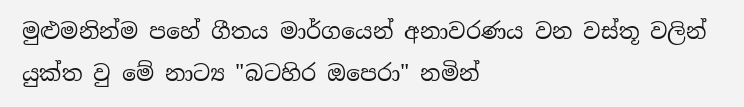මුළුමනින්ම පහේ ගීතය මාර්ගයෙන් අනාවරණය වන වස්තූ වලින් යුක්ත වු මේ නාට්‍ය "බටහිර ඔපෙරා" නමින්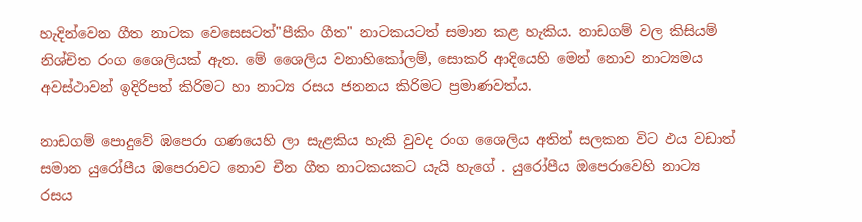හැදින්වෙන ගීත නාටක වෙසෙසටත්"පීකිං ගීත" නාටකයටත් සමාන කළ හැකිය. නාඩගම් වල කිසියම් නිශ්චිත රංග ශෛලියක් ඇත. මේ ශෛලිය වනාහිකෝලම්, සොකරි ආදියෙහි මෙන් නොව නාට්‍යමය අවස්ථාවන් ඉදිරිපත් කිරිමට හා නාට්‍ය රසය ජනනය කිරිමට ප්‍රමාණවත්ය.

නාඩගම් පොදුවේ ඹපෙරා ගණයෙහි ලා සැළකිය හැකි වුවද රංග ශෛලිය අතින් සලකන විට ඵය වඩාත් සමාන යුරෝපීය ඹපෙරාවට නොව චීන ගීත නාටකයකට යැයි හැගේ . යුරෝපීය ඔපෙරාවෙහි නාට්‍ය රසය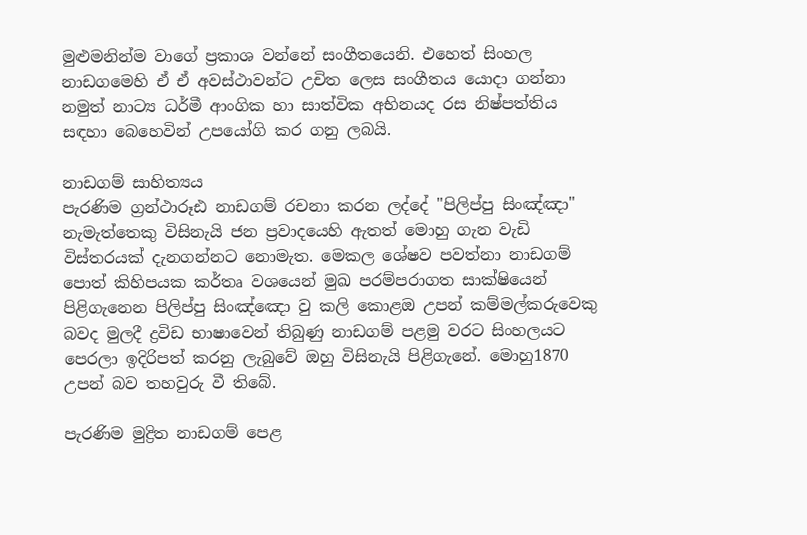මුළුමනින්ම වාගේ ප්‍රකාශ වන්නේ සංගීතයෙනි. එහෙත් සිංහල නාඩගමෙහි ඒ ඒ අවස්ථාවන්ට උචිත ලෙස සංගීතය යොදා ගන්නා නමුත් නාට්‍ය ධර්මී ආංගික හා සාත්වික අභිනයද රස නිෂ්පත්තිය සඳහා බෙහෙවින් උපයෝගි කර ගනු ලබයි.

නාඩගම් සාහිත්‍යය
පැරණිම ග්‍රන්ථාරූඪ නාඩගම් රචනා කරන ලද්දේ "පිලිප්පු සිංඤ්ඤා" නැමැත්තෙකු විසිනැයි ජන ප්‍රවාදයෙහි ඇතත් මොහු ගැන වැඩි විස්තරයක් දැනගන්නට නොමැත. මෙකල ශේෂව පවත්නා නාඩගම් පොත් කිහිපයක කර්තෘ වශයෙන් මුඛ පරම්පරාගත සාක්ෂියෙන් පිළිගැනෙන පිලිප්පු සිංඤ්ඤො වු කලි කොළඔ උපන් කම්මල්කරුවෙකු බවද මුලදී ද්‍රවිඩ භාෂාවෙන් තිබුණු නාඩගම් පළමු වරට සිංහලයට පෙරලා ඉදිරිපත් කරනු ලැබුවේ ඔහු විසිනැයි පිළිගැනේ. මොහු1870 උපන් බව තහවුරු වී තිබේ.

පැරණිම මුද්‍රිත නාඩගම් පෙළ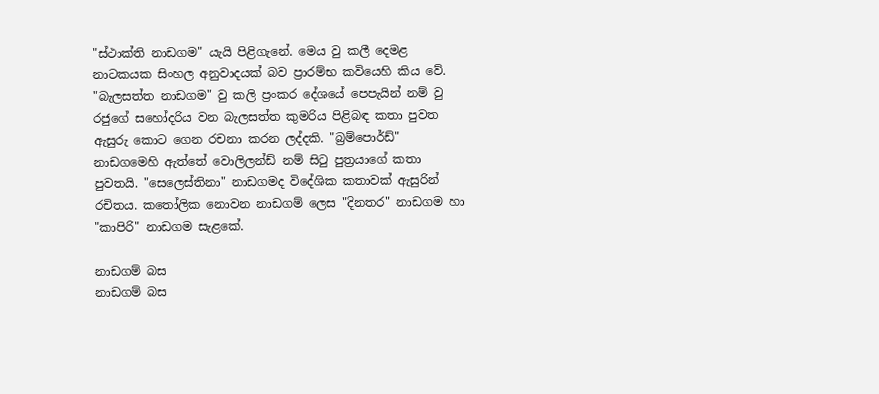"ස්ථාක්ති නාඩගම" යැයි පිළිගැනේ. මෙය වු කලී දෙමළ නාටකයක සිංහල අනුවාදයක් බව ප්‍රාරම්භ කවියෙහි කිය වේ. "බැලසත්ත නාඩගම" වු කලි ප්‍රංකර දේශයේ පෙපැයින් නම් වු රජුගේ සහෝදරිය වන බැලසත්ත කුමරිය පිළිබඳ කතා පුවත ඇසුරු කොට ගෙන රචනා කරන ලද්දකි. "බ්‍රම්පොර්ඩ්" නාඩගමෙහි ඇත්තේ වොලිලන්ඩ් නම් සිටු පුත්‍රයා‍ගේ කතා පුවතයි. "සෙලෙස්තිනා" නාඩගමද විදේශික කතාවක් ඇසුරින් රචිතය. කතෝලික නොවන නාඩගම් ලෙස "දිනතර" නාඩගම හා "කාපිරි" නාඩගම සැළ‍‍කේ.

නාඩගම් බස
නාඩගම් බස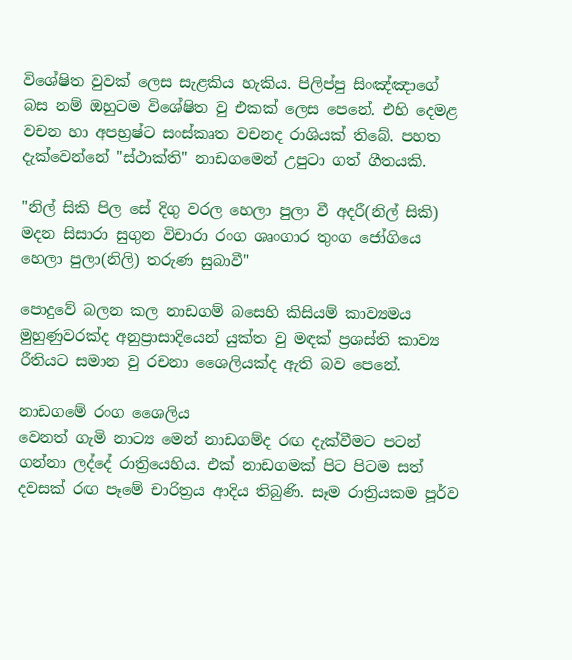විශේෂිත වුවක් ලෙස සැළකිය හැකිය. පිලිප්පු සිංඤ්ඤාගේ බස නම් ඔහුටම විශේෂිත වු එකක් ලෙස පෙනේ. එහි දෙමළ වචන හා අපභ්‍රෂ්ට සංස්කෘත වචනද රාශියක් තිබේ. පහත දැක්වෙන්නේ "ස්ථාක්ති" නාඩගමෙන් උපුටා ගත් ගීතයකි.

"නිල් සිකි පිල සේ දිගු වරල හෙලා පුලා වී අදරී(නිල් සිකි) මදන සිසාරා සුගුන විචාරා රංග ශෘංගාර තුංග ජෝගියෙ හෙලා පුලා(නිලි) තරුණ සුබාවී"

පොදුවේ බලන කල නාඩගම් බසෙහි කිසියම් කාව්‍යමය මුහුණුවරක්ද අනුප්‍රාසාදියෙන් යුක්ත වු මඳක් ප්‍රශස්ති කාව්‍ය රීතියට සමාන වු රචනා ශෛලියක්ද ඇති බව පෙනේ.

නාඩගමේ රංග ශෛලිය
වෙනත් ගැමි නාට්‍ය මෙන් නාඩගම්ද රඟ දැක්වීමට පටන් ගන්නා ලද්දේ රාත්‍රියෙහිය. එක් නාඩගමක් පිට පිටම සත් දවසක් රඟ පෑමේ චාරිත්‍රය ආදිය තිබුණි. සෑම රාත්‍රියකම පූර්ව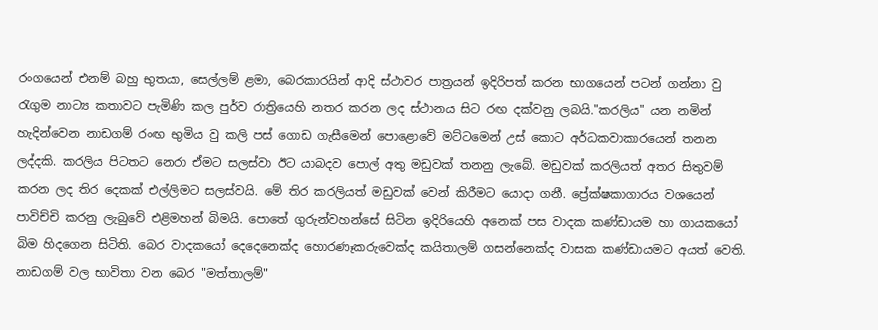රංගයෙන් එනම් බහු භුතයා, සෙල්ලම් ළමා, බෙරකාරයින් ආදි ස්ථාවර පාත්‍රයන් ඉදිරිපත් කරන භාගයෙන් පටන් ගන්නා වු රැගුම නාට්‍ය කතාවට පැමිණි කල පුර්ව රාත්‍රියෙහි නතර කරන ලද ස්ථානය සිට රඟ දක්වනු ලබයි."කරලිය" යන නමින් හැදින්වෙන නාඩගම් රංඟ භුමිය වු කලි පස් ගොඩ ගැසීමෙන් පොළොවේ මට්ටමෙන් උස් කොට අර්ධකවාකාරයෙන් තනන ලද්දකි. කරලිය පිටතට නෙරා ඒමට සලස්වා ඊට යාබදව පොල් අතු මඩුවක් තනනු ලැබේ. මඩුවක් කරලියත් අතර සිතුවම් කරන ලද තිර දෙකක් එල්ලිමට සලස්වයි. මේ තිර කරලියත් මඩුවක් වෙන් කිරීමට යොදා ගනී. ප්‍රේක්ෂකාගාරය වශයෙන් පාවිච්චි කරනු ලැබුවේ එළිමහන් බිමයි. පොතේ ගුරුන්වහන්සේ සිටින ඉදිරියෙහි අනෙක් පස වාදක කණ්ඩායම හා ගායකයෝ බිම හිදගෙන සිටිති. බෙර වාදකයෝ දෙදෙනෙක්ද හොරණෑකරුවෙක්ද කයිතාලම් ගසන්නෙක්ද වාසක කණ්ඩායමට අයත් වෙති. නාඩගම් වල භාවිතා වන බෙර "මත්තාලම්"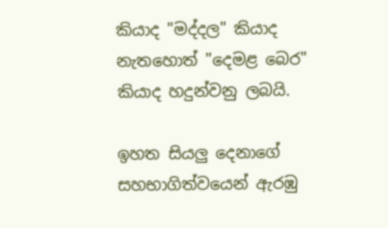කියාද "මද්දල" කියාද නැතහොත් "දෙමළ බෙර" කියාද හදුන්වනු ලබයි.

ඉහත සියලු දෙනාගේ සහභාගිත්වයෙන් ඇරඹු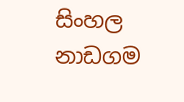සිංහල නාඩගම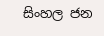සිංහල ජන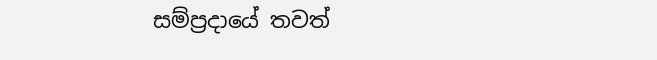සම්ප්‍රදායේ තවත්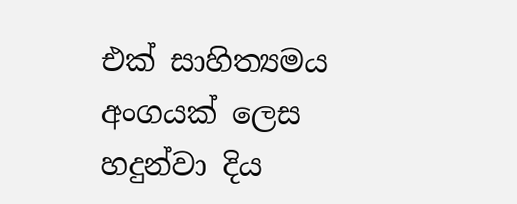එක් සාහිත්‍යමය අංගයක් ලෙස හදුන්වා දිය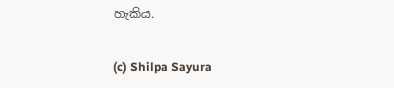හැකිය.

(c) Shilpa Sayura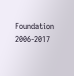Foundation 2006-2017